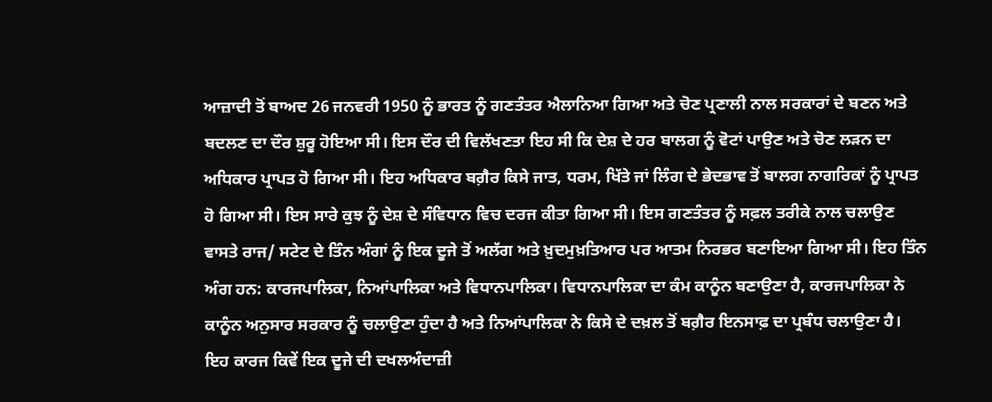ਆਜ਼ਾਦੀ ਤੋਂ ਬਾਅਦ 26 ਜਨਵਰੀ 1950 ਨੂੰ ਭਾਰਤ ਨੂੰ ਗਣਤੰਤਰ ਐਲਾਨਿਆ ਗਿਆ ਅਤੇ ਚੋਣ ਪ੍ਰਣਾਲੀ ਨਾਲ ਸਰਕਾਰਾਂ ਦੇ ਬਣਨ ਅਤੇ ਬਦਲਣ ਦਾ ਦੌਰ ਸ਼ੁਰੂ ਹੋਇਆ ਸੀ। ਇਸ ਦੌਰ ਦੀ ਵਿਲੱਖਣਤਾ ਇਹ ਸੀ ਕਿ ਦੇਸ਼ ਦੇ ਹਰ ਬਾਲਗ ਨੂੰ ਵੋਟਾਂ ਪਾਉਣ ਅਤੇ ਚੋਣ ਲੜਨ ਦਾ ਅਧਿਕਾਰ ਪ੍ਰਾਪਤ ਹੋ ਗਿਆ ਸੀ। ਇਹ ਅਧਿਕਾਰ ਬਗ਼ੈਰ ਕਿਸੇ ਜਾਤ, ਧਰਮ, ਖਿੱਤੇ ਜਾਂ ਲਿੰਗ ਦੇ ਭੇਦਭਾਵ ਤੋਂ ਬਾਲਗ ਨਾਗਰਿਕਾਂ ਨੂੰ ਪ੍ਰਾਪਤ ਹੋ ਗਿਆ ਸੀ। ਇਸ ਸਾਰੇ ਕੁਝ ਨੂੰ ਦੇਸ਼ ਦੇ ਸੰਵਿਧਾਨ ਵਿਚ ਦਰਜ ਕੀਤਾ ਗਿਆ ਸੀ। ਇਸ ਗਣਤੰਤਰ ਨੂੰ ਸਫ਼ਲ ਤਰੀਕੇ ਨਾਲ ਚਲਾਉਣ ਵਾਸਤੇ ਰਾਜ/ ਸਟੇਟ ਦੇ ਤਿੰਨ ਅੰਗਾਂ ਨੂੰ ਇਕ ਦੂਜੇ ਤੋਂ ਅਲੱਗ ਅਤੇ ਖ਼ੁਦਮੁਖ਼ਤਿਆਰ ਪਰ ਆਤਮ ਨਿਰਭਰ ਬਣਾਇਆ ਗਿਆ ਸੀ। ਇਹ ਤਿੰਨ ਅੰਗ ਹਨ: ਕਾਰਜਪਾਲਿਕਾ, ਨਿਆਂਪਾਲਿਕਾ ਅਤੇ ਵਿਧਾਨਪਾਲਿਕਾ। ਵਿਧਾਨਪਾਲਿਕਾ ਦਾ ਕੰਮ ਕਾਨੂੰਨ ਬਣਾਉਣਾ ਹੈ, ਕਾਰਜਪਾਲਿਕਾ ਨੇ ਕਾਨੂੰਨ ਅਨੁਸਾਰ ਸਰਕਾਰ ਨੂੰ ਚਲਾਉਣਾ ਹੁੰਦਾ ਹੈ ਅਤੇ ਨਿਆਂਪਾਲਿਕਾ ਨੇ ਕਿਸੇ ਦੇ ਦਖ਼ਲ ਤੋਂ ਬਗ਼ੈਰ ਇਨਸਾਫ਼ ਦਾ ਪ੍ਰਬੰਧ ਚਲਾਉਣਾ ਹੈ। ਇਹ ਕਾਰਜ ਕਿਵੇਂ ਇਕ ਦੂਜੇ ਦੀ ਦਖਲਅੰਦਾਜ਼ੀ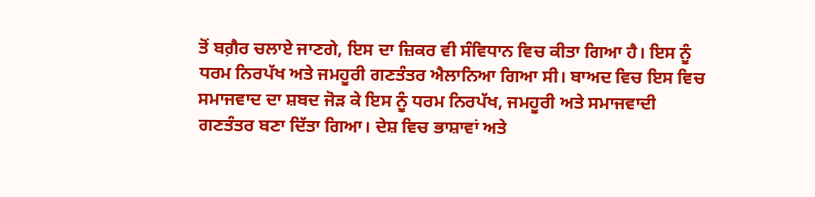ਤੋਂ ਬਗ਼ੈਰ ਚਲਾਏ ਜਾਣਗੇ, ਇਸ ਦਾ ਜ਼ਿਕਰ ਵੀ ਸੰਵਿਧਾਨ ਵਿਚ ਕੀਤਾ ਗਿਆ ਹੈ। ਇਸ ਨੂੰ ਧਰਮ ਨਿਰਪੱਖ ਅਤੇ ਜਮਹੂਰੀ ਗਣਤੰਤਰ ਐਲਾਨਿਆ ਗਿਆ ਸੀ। ਬਾਅਦ ਵਿਚ ਇਸ ਵਿਚ ਸਮਾਜਵਾਦ ਦਾ ਸ਼ਬਦ ਜੋੜ ਕੇ ਇਸ ਨੂੰ ਧਰਮ ਨਿਰਪੱਖ, ਜਮਹੂਰੀ ਅਤੇ ਸਮਾਜਵਾਦੀ ਗਣਤੰਤਰ ਬਣਾ ਦਿੱਤਾ ਗਿਆ। ਦੇਸ਼ ਵਿਚ ਭਾਸ਼ਾਵਾਂ ਅਤੇ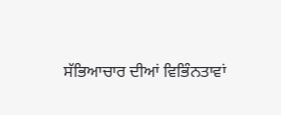ਸੱਭਿਆਚਾਰ ਦੀਆਂ ਵਿਭਿੰਨਤਾਵਾਂ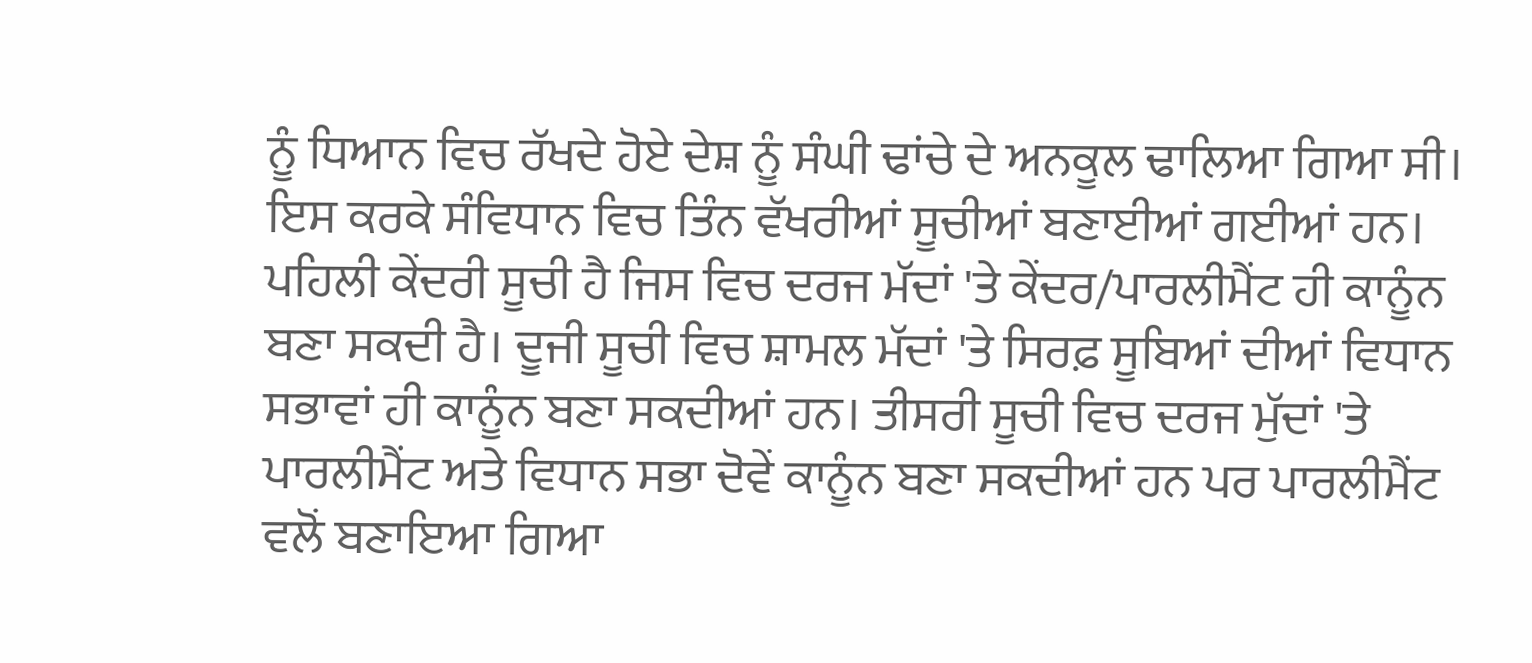ਨੂੰ ਧਿਆਨ ਵਿਚ ਰੱਖਦੇ ਹੋਏ ਦੇਸ਼ ਨੂੰ ਸੰਘੀ ਢਾਂਚੇ ਦੇ ਅਨਕੂਲ ਢਾਲਿਆ ਗਿਆ ਸੀ। ਇਸ ਕਰਕੇ ਸੰਵਿਧਾਨ ਵਿਚ ਤਿੰਨ ਵੱਖਰੀਆਂ ਸੂਚੀਆਂ ਬਣਾਈਆਂ ਗਈਆਂ ਹਨ। ਪਹਿਲੀ ਕੇਂਦਰੀ ਸੂਚੀ ਹੈ ਜਿਸ ਵਿਚ ਦਰਜ ਮੱਦਾਂ 'ਤੇ ਕੇਂਦਰ/ਪਾਰਲੀਮੈਂਟ ਹੀ ਕਾਨੂੰਨ ਬਣਾ ਸਕਦੀ ਹੈ। ਦੂਜੀ ਸੂਚੀ ਵਿਚ ਸ਼ਾਮਲ ਮੱਦਾਂ 'ਤੇ ਸਿਰਫ਼ ਸੂਬਿਆਂ ਦੀਆਂ ਵਿਧਾਨ ਸਭਾਵਾਂ ਹੀ ਕਾਨੂੰਨ ਬਣਾ ਸਕਦੀਆਂ ਹਨ। ਤੀਸਰੀ ਸੂਚੀ ਵਿਚ ਦਰਜ ਮੁੱਦਾਂ 'ਤੇ ਪਾਰਲੀਮੈਂਟ ਅਤੇ ਵਿਧਾਨ ਸਭਾ ਦੋਵੇਂ ਕਾਨੂੰਨ ਬਣਾ ਸਕਦੀਆਂ ਹਨ ਪਰ ਪਾਰਲੀਮੈਂਟ ਵਲੋਂ ਬਣਾਇਆ ਗਿਆ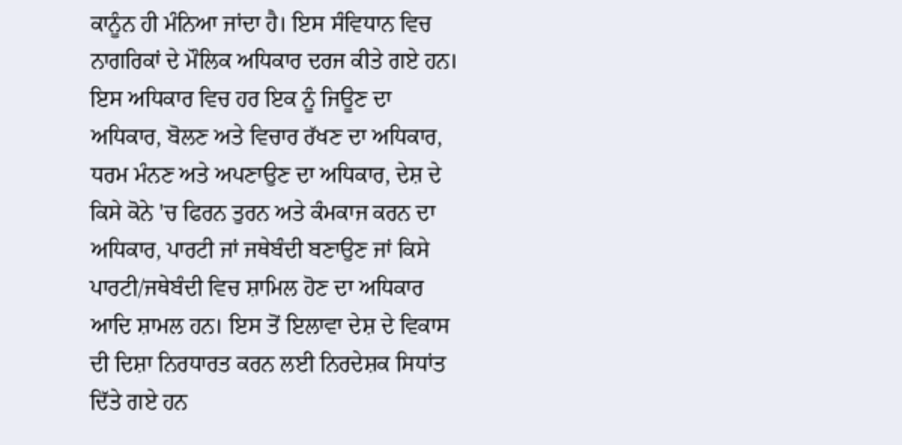ਕਾਨੂੰਨ ਹੀ ਮੰਨਿਆ ਜਾਂਦਾ ਹੈ। ਇਸ ਸੰਵਿਧਾਨ ਵਿਚ ਨਾਗਰਿਕਾਂ ਦੇ ਮੌਲਿਕ ਅਧਿਕਾਰ ਦਰਜ ਕੀਤੇ ਗਏ ਹਨ। ਇਸ ਅਧਿਕਾਰ ਵਿਚ ਹਰ ਇਕ ਨੂੰ ਜਿਊਣ ਦਾ ਅਧਿਕਾਰ, ਬੋਲਣ ਅਤੇ ਵਿਚਾਰ ਰੱਖਣ ਦਾ ਅਧਿਕਾਰ, ਧਰਮ ਮੰਨਣ ਅਤੇ ਅਪਣਾਉਣ ਦਾ ਅਧਿਕਾਰ, ਦੇਸ਼ ਦੇ ਕਿਸੇ ਕੋਨੇ 'ਚ ਫਿਰਨ ਤੁਰਨ ਅਤੇ ਕੰਮਕਾਜ ਕਰਨ ਦਾ ਅਧਿਕਾਰ, ਪਾਰਟੀ ਜਾਂ ਜਥੇਬੰਦੀ ਬਣਾਉਣ ਜਾਂ ਕਿਸੇ ਪਾਰਟੀ/ਜਥੇਬੰਦੀ ਵਿਚ ਸ਼ਾਮਿਲ ਹੋਣ ਦਾ ਅਧਿਕਾਰ ਆਦਿ ਸ਼ਾਮਲ ਹਨ। ਇਸ ਤੋਂ ਇਲਾਵਾ ਦੇਸ਼ ਦੇ ਵਿਕਾਸ ਦੀ ਦਿਸ਼ਾ ਨਿਰਧਾਰਤ ਕਰਨ ਲਈ ਨਿਰਦੇਸ਼ਕ ਸਿਧਾਂਤ ਦਿੱਤੇ ਗਏ ਹਨ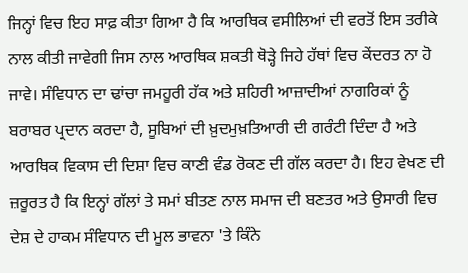ਜਿਨ੍ਹਾਂ ਵਿਚ ਇਹ ਸਾਫ਼ ਕੀਤਾ ਗਿਆ ਹੈ ਕਿ ਆਰਥਿਕ ਵਸੀਲਿਆਂ ਦੀ ਵਰਤੋਂ ਇਸ ਤਰੀਕੇ ਨਾਲ ਕੀਤੀ ਜਾਵੇਗੀ ਜਿਸ ਨਾਲ ਆਰਥਿਕ ਸ਼ਕਤੀ ਥੋੜ੍ਹੇ ਜਿਹੇ ਹੱਥਾਂ ਵਿਚ ਕੇਂਦਰਤ ਨਾ ਹੋ ਜਾਵੇ। ਸੰਵਿਧਾਨ ਦਾ ਢਾਂਚਾ ਜਮਹੂਰੀ ਹੱਕ ਅਤੇ ਸ਼ਹਿਰੀ ਆਜ਼ਾਦੀਆਂ ਨਾਗਰਿਕਾਂ ਨੂੰ ਬਰਾਬਰ ਪ੍ਰਦਾਨ ਕਰਦਾ ਹੈ, ਸੂਬਿਆਂ ਦੀ ਖ਼ੁਦਮੁਖ਼ਤਿਆਰੀ ਦੀ ਗਰੰਟੀ ਦਿੰਦਾ ਹੈ ਅਤੇ ਆਰਥਿਕ ਵਿਕਾਸ ਦੀ ਦਿਸ਼ਾ ਵਿਚ ਕਾਣੀ ਵੰਡ ਰੋਕਣ ਦੀ ਗੱਲ ਕਰਦਾ ਹੈ। ਇਹ ਵੇਖਣ ਦੀ ਜ਼ਰੂਰਤ ਹੈ ਕਿ ਇਨ੍ਹਾਂ ਗੱਲਾਂ ਤੇ ਸਮਾਂ ਬੀਤਣ ਨਾਲ ਸਮਾਜ ਦੀ ਬਣਤਰ ਅਤੇ ਉਸਾਰੀ ਵਿਚ ਦੇਸ਼ ਦੇ ਹਾਕਮ ਸੰਵਿਧਾਨ ਦੀ ਮੂਲ ਭਾਵਨਾ 'ਤੇ ਕਿੰਨੇ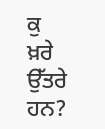ਕੁ ਖ਼ਰੇ ਉੱਤਰੇ ਹਨ?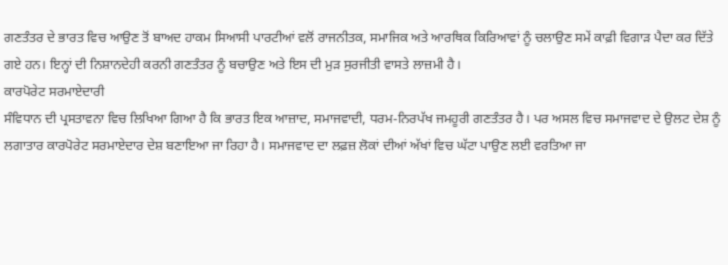ਗਣਤੰਤਰ ਦੇ ਭਾਰਤ ਵਿਚ ਆਉਣ ਤੋਂ ਬਾਅਦ ਹਾਕਮ ਸਿਆਸੀ ਪਾਰਟੀਆਂ ਵਲੋਂ ਰਾਜਨੀਤਕ, ਸਮਾਜਿਕ ਅਤੇ ਆਰਥਿਕ ਕਿਰਿਆਵਾਂ ਨੂੰ ਚਲਾਉਣ ਸਮੇਂ ਕਾਫ਼ੀ ਵਿਗਾੜ ਪੈਦਾ ਕਰ ਦਿੱਤੇ ਗਏ ਹਨ। ਇਨ੍ਹਾਂ ਦੀ ਨਿਸ਼ਾਨਦੇਹੀ ਕਰਨੀ ਗਣਤੰਤਰ ਨੂੰ ਬਚਾਉਣ ਅਤੇ ਇਸ ਦੀ ਮੁੜ ਸੁਰਜੀਤੀ ਵਾਸਤੇ ਲਾਜ਼ਮੀ ਹੈ।
ਕਾਰਪੋਰੇਟ ਸਰਮਾਏਦਾਰੀ
ਸੰਵਿਧਾਨ ਦੀ ਪ੍ਰਸਤਾਵਨਾ ਵਿਚ ਲਿਖਿਆ ਗਿਆ ਹੈ ਕਿ ਭਾਰਤ ਇਕ ਆਜ਼ਾਦ, ਸਮਾਜਵਾਦੀ, ਧਰਮ-ਨਿਰਪੱਖ ਜਮਹੂਰੀ ਗਣਤੰਤਰ ਹੈ। ਪਰ ਅਸਲ ਵਿਚ ਸਮਾਜਵਾਦ ਦੇ ਉਲਟ ਦੇਸ਼ ਨੂੰ ਲਗਾਤਾਰ ਕਾਰਪੋਰੇਟ ਸਰਮਾਏਦਾਰ ਦੇਸ਼ ਬਣਾਇਆ ਜਾ ਰਿਹਾ ਹੈ। ਸਮਾਜਵਾਦ ਦਾ ਲਫ਼ਜ਼ ਲੋਕਾਂ ਦੀਆਂ ਅੱਖਾਂ ਵਿਚ ਘੱਟਾ ਪਾਉਣ ਲਈ ਵਰਤਿਆ ਜਾ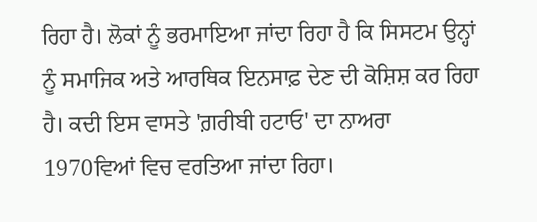ਰਿਹਾ ਹੈ। ਲੋਕਾਂ ਨੂੰ ਭਰਮਾਇਆ ਜਾਂਦਾ ਰਿਹਾ ਹੈ ਕਿ ਸਿਸਟਮ ਉਨ੍ਹਾਂ ਨੂੰ ਸਮਾਜਿਕ ਅਤੇ ਆਰਥਿਕ ਇਨਸਾਫ਼ ਦੇਣ ਦੀ ਕੋਸ਼ਿਸ਼ ਕਰ ਰਿਹਾ ਹੈ। ਕਦੀ ਇਸ ਵਾਸਤੇ 'ਗ਼ਰੀਬੀ ਹਟਾਓ' ਦਾ ਨਾਅਰਾ 1970ਵਿਆਂ ਵਿਚ ਵਰਤਿਆ ਜਾਂਦਾ ਰਿਹਾ।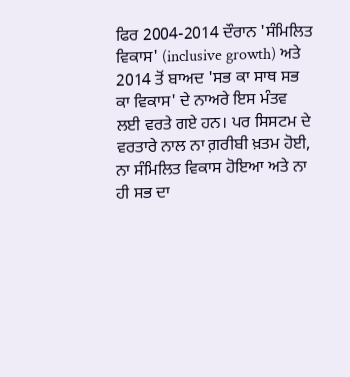ਫਿਰ 2004-2014 ਦੌਰਾਨ 'ਸੰਮਿਲਿਤ ਵਿਕਾਸ' (inclusive growth) ਅਤੇ 2014 ਤੋਂ ਬਾਅਦ 'ਸਭ ਕਾ ਸਾਥ ਸਭ ਕਾ ਵਿਕਾਸ' ਦੇ ਨਾਅਰੇ ਇਸ ਮੰਤਵ ਲਈ ਵਰਤੇ ਗਏ ਹਨ। ਪਰ ਸਿਸਟਮ ਦੇ ਵਰਤਾਰੇ ਨਾਲ ਨਾ ਗ਼ਰੀਬੀ ਖ਼ਤਮ ਹੋਈ, ਨਾ ਸੰਮਿਲਿਤ ਵਿਕਾਸ ਹੋਇਆ ਅਤੇ ਨਾ ਹੀ ਸਭ ਦਾ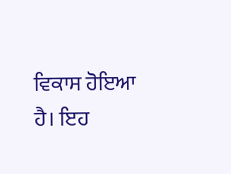ਵਿਕਾਸ ਹੋਇਆ ਹੈ। ਇਹ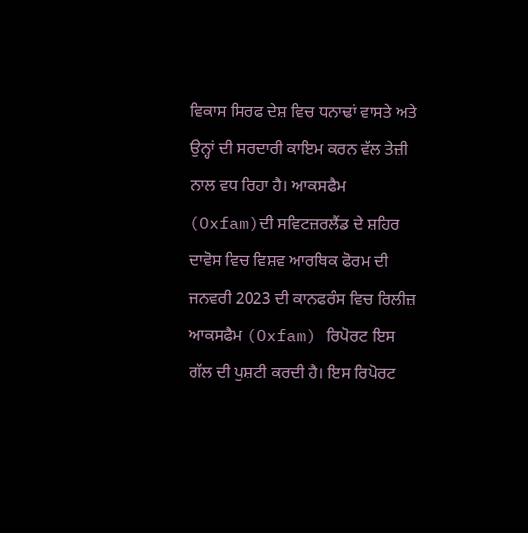ਵਿਕਾਸ ਸਿਰਫ ਦੇਸ਼ ਵਿਚ ਧਨਾਢਾਂ ਵਾਸਤੇ ਅਤੇ ਉਨ੍ਹਾਂ ਦੀ ਸਰਦਾਰੀ ਕਾਇਮ ਕਰਨ ਵੱਲ ਤੇਜ਼ੀ ਨਾਲ ਵਧ ਰਿਹਾ ਹੈ। ਆਕਸਫੈਮ (Oxfam)ਦੀ ਸਵਿਟਜ਼ਰਲੈਂਡ ਦੇ ਸ਼ਹਿਰ ਦਾਵੋਸ ਵਿਚ ਵਿਸ਼ਵ ਆਰਥਿਕ ਫੋਰਮ ਦੀ ਜਨਵਰੀ 2023 ਦੀ ਕਾਨਫਰੰਸ ਵਿਚ ਰਿਲੀਜ਼ ਆਕਸਫੈਮ (Oxfam) ਰਿਪੋਰਟ ਇਸ ਗੱਲ ਦੀ ਪੁਸ਼ਟੀ ਕਰਦੀ ਹੈ। ਇਸ ਰਿਪੋਰਟ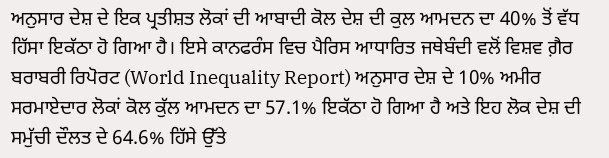ਅਨੁਸਾਰ ਦੇਸ਼ ਦੇ ਇਕ ਪ੍ਰਤੀਸ਼ਤ ਲੋਕਾਂ ਦੀ ਆਬਾਦੀ ਕੋਲ ਦੇਸ਼ ਦੀ ਕੁਲ ਆਮਦਨ ਦਾ 40% ਤੋਂ ਵੱਧ ਹਿੱਸਾ ਇਕੱਠਾ ਹੋ ਗਿਆ ਹੈ। ਇਸੇ ਕਾਨਫਰੰਸ ਵਿਚ ਪੈਰਿਸ ਆਧਾਰਿਤ ਜਥੇਬੰਦੀ ਵਲੋਂ ਵਿਸ਼ਵ ਗ਼ੈਰ ਬਰਾਬਰੀ ਰਿਪੋਰਟ (World Inequality Report) ਅਨੁਸਾਰ ਦੇਸ਼ ਦੇ 10% ਅਮੀਰ ਸਰਮਾਏਦਾਰ ਲੋਕਾਂ ਕੋਲ ਕੁੱਲ ਆਮਦਨ ਦਾ 57.1% ਇਕੱਠਾ ਹੋ ਗਿਆ ਹੈ ਅਤੇ ਇਹ ਲੋਕ ਦੇਸ਼ ਦੀ ਸਮੁੱਚੀ ਦੌਲਤ ਦੇ 64.6% ਹਿੱਸੇ ਉੱਤੇ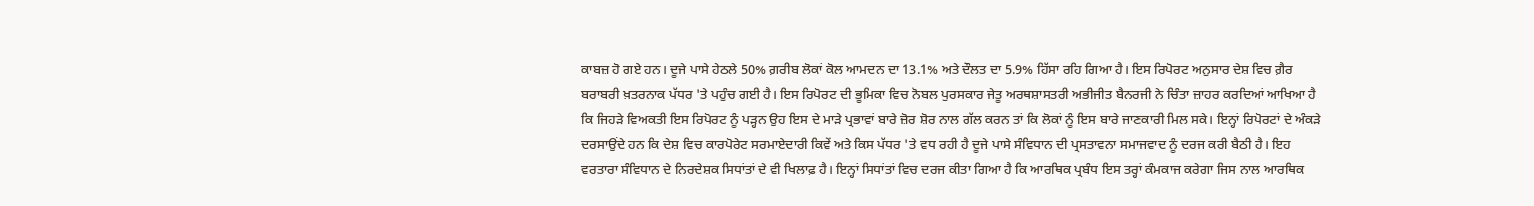ਕਾਬਜ਼ ਹੋ ਗਏ ਹਨ। ਦੂਜੇ ਪਾਸੇ ਹੇਠਲੇ 50% ਗ਼ਰੀਬ ਲੋਕਾਂ ਕੋਲ ਆਮਦਨ ਦਾ 13.1% ਅਤੇ ਦੌਲਤ ਦਾ 5.9% ਹਿੱਸਾ ਰਹਿ ਗਿਆ ਹੈ। ਇਸ ਰਿਪੋਰਟ ਅਨੁਸਾਰ ਦੇਸ਼ ਵਿਚ ਗ਼ੈਰ ਬਰਾਬਰੀ ਖ਼ਤਰਨਾਕ ਪੱਧਰ 'ਤੇ ਪਹੁੰਚ ਗਈ ਹੈ। ਇਸ ਰਿਪੋਰਟ ਦੀ ਭੂਮਿਕਾ ਵਿਚ ਨੋਬਲ ਪੁਰਸਕਾਰ ਜੇਤੂ ਅਰਥਸ਼ਾਸਤਰੀ ਅਭੀਜੀਤ ਬੈਨਰਜੀ ਨੇ ਚਿੰਤਾ ਜ਼ਾਹਰ ਕਰਦਿਆਂ ਆਖਿਆ ਹੈ ਕਿ ਜਿਹੜੇ ਵਿਅਕਤੀ ਇਸ ਰਿਪੋਰਟ ਨੂੰ ਪੜ੍ਹਨ ਉਹ ਇਸ ਦੇ ਮਾੜੇ ਪ੍ਰਭਾਵਾਂ ਬਾਰੇ ਜ਼ੋਰ ਸ਼ੋਰ ਨਾਲ ਗੱਲ ਕਰਨ ਤਾਂ ਕਿ ਲੋਕਾਂ ਨੂੰ ਇਸ ਬਾਰੇ ਜਾਣਕਾਰੀ ਮਿਲ ਸਕੇ। ਇਨ੍ਹਾਂ ਰਿਪੋਰਟਾਂ ਦੇ ਅੰਕੜੇ ਦਰਸਾਉਂਦੇ ਹਨ ਕਿ ਦੇਸ਼ ਵਿਚ ਕਾਰਪੋਰੇਟ ਸਰਮਾਏਦਾਰੀ ਕਿਵੇਂ ਅਤੇ ਕਿਸ ਪੱਧਰ 'ਤੇ ਵਧ ਰਹੀ ਹੈ ਦੂਜੇ ਪਾਸੇ ਸੰਵਿਧਾਨ ਦੀ ਪ੍ਰਸਤਾਵਨਾ ਸਮਾਜਵਾਦ ਨੂੰ ਦਰਜ ਕਰੀ ਬੈਠੀ ਹੈ। ਇਹ ਵਰਤਾਰਾ ਸੰਵਿਧਾਨ ਦੇ ਨਿਰਦੇਸ਼ਕ ਸਿਧਾਂਤਾਂ ਦੇ ਵੀ ਖਿਲਾਫ਼ ਹੈ। ਇਨ੍ਹਾਂ ਸਿਧਾਂਤਾਂ ਵਿਚ ਦਰਜ ਕੀਤਾ ਗਿਆ ਹੈ ਕਿ ਆਰਥਿਕ ਪ੍ਰਬੰਧ ਇਸ ਤਰ੍ਹਾਂ ਕੰਮਕਾਜ ਕਰੇਗਾ ਜਿਸ ਨਾਲ ਆਰਥਿਕ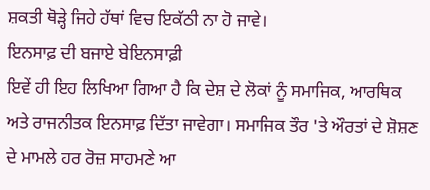ਸ਼ਕਤੀ ਥੋੜ੍ਹੇ ਜਿਹੇ ਹੱਥਾਂ ਵਿਚ ਇਕੱਠੀ ਨਾ ਹੋ ਜਾਵੇ।
ਇਨਸਾਫ਼ ਦੀ ਬਜਾਏ ਬੇਇਨਸਾਫ਼ੀ
ਇਵੇਂ ਹੀ ਇਹ ਲਿਖਿਆ ਗਿਆ ਹੈ ਕਿ ਦੇਸ਼ ਦੇ ਲੋਕਾਂ ਨੂੰ ਸਮਾਜਿਕ, ਆਰਥਿਕ ਅਤੇ ਰਾਜਨੀਤਕ ਇਨਸਾਫ਼ ਦਿੱਤਾ ਜਾਵੇਗਾ। ਸਮਾਜਿਕ ਤੌਰ 'ਤੇ ਔਰਤਾਂ ਦੇ ਸ਼ੋਸ਼ਣ ਦੇ ਮਾਮਲੇ ਹਰ ਰੋਜ਼ ਸਾਹਮਣੇ ਆ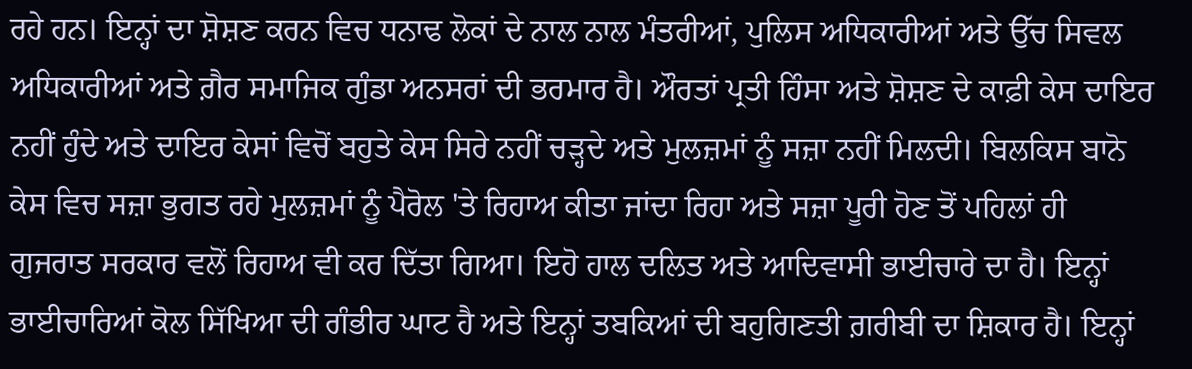ਰਹੇ ਹਨ। ਇਨ੍ਹਾਂ ਦਾ ਸ਼ੋਸ਼ਣ ਕਰਨ ਵਿਚ ਧਨਾਢ ਲੋਕਾਂ ਦੇ ਨਾਲ ਨਾਲ ਮੰਤਰੀਆਂ, ਪੁਲਿਸ ਅਧਿਕਾਰੀਆਂ ਅਤੇ ਉੱਚ ਸਿਵਲ ਅਧਿਕਾਰੀਆਂ ਅਤੇ ਗ਼ੈਰ ਸਮਾਜਿਕ ਗੁੰਡਾ ਅਨਸਰਾਂ ਦੀ ਭਰਮਾਰ ਹੈ। ਔਰਤਾਂ ਪ੍ਰਤੀ ਹਿੰਸਾ ਅਤੇ ਸ਼ੋਸ਼ਣ ਦੇ ਕਾਫ਼ੀ ਕੇਸ ਦਾਇਰ ਨਹੀਂ ਹੁੰਦੇ ਅਤੇ ਦਾਇਰ ਕੇਸਾਂ ਵਿਚੋਂ ਬਹੁਤੇ ਕੇਸ ਸਿਰੇ ਨਹੀਂ ਚੜ੍ਹਦੇ ਅਤੇ ਮੁਲਜ਼ਮਾਂ ਨੂੰ ਸਜ਼ਾ ਨਹੀਂ ਮਿਲਦੀ। ਬਿਲਕਿਸ ਬਾਨੋ ਕੇਸ ਵਿਚ ਸਜ਼ਾ ਭੁਗਤ ਰਹੇ ਮੁਲਜ਼ਮਾਂ ਨੂੰ ਪੈਰੋਲ 'ਤੇ ਰਿਹਾਅ ਕੀਤਾ ਜਾਂਦਾ ਰਿਹਾ ਅਤੇ ਸਜ਼ਾ ਪੂਰੀ ਹੋਣ ਤੋਂ ਪਹਿਲਾਂ ਹੀ ਗੁਜਰਾਤ ਸਰਕਾਰ ਵਲੋਂ ਰਿਹਾਅ ਵੀ ਕਰ ਦਿੱਤਾ ਗਿਆ। ਇਹੋ ਹਾਲ ਦਲਿਤ ਅਤੇ ਆਦਿਵਾਸੀ ਭਾਈਚਾਰੇ ਦਾ ਹੈ। ਇਨ੍ਹਾਂ ਭਾਈਚਾਰਿਆਂ ਕੋਲ ਸਿੱਖਿਆ ਦੀ ਗੰਭੀਰ ਘਾਟ ਹੈ ਅਤੇ ਇਨ੍ਹਾਂ ਤਬਕਿਆਂ ਦੀ ਬਹੁਗਿਣਤੀ ਗ਼ਰੀਬੀ ਦਾ ਸ਼ਿਕਾਰ ਹੈ। ਇਨ੍ਹਾਂ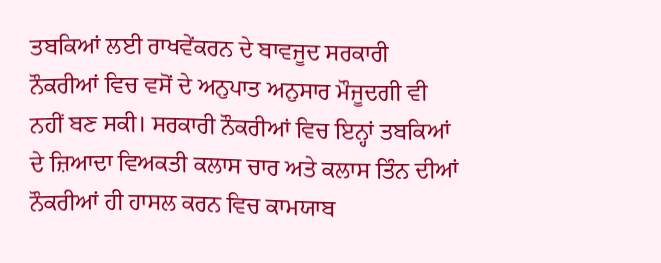ਤਬਕਿਆਂ ਲਈ ਰਾਖਵੇਂਕਰਨ ਦੇ ਬਾਵਜੂਦ ਸਰਕਾਰੀ ਨੌਕਰੀਆਂ ਵਿਚ ਵਸੋਂ ਦੇ ਅਨੁਪਾਤ ਅਨੁਸਾਰ ਮੌਜੂਦਗੀ ਵੀ ਨਹੀਂ ਬਣ ਸਕੀ। ਸਰਕਾਰੀ ਨੌਕਰੀਆਂ ਵਿਚ ਇਨ੍ਹਾਂ ਤਬਕਿਆਂ ਦੇ ਜ਼ਿਆਦਾ ਵਿਅਕਤੀ ਕਲਾਸ ਚਾਰ ਅਤੇ ਕਲਾਸ ਤਿੰਨ ਦੀਆਂ ਨੌਕਰੀਆਂ ਹੀ ਹਾਸਲ ਕਰਨ ਵਿਚ ਕਾਮਯਾਬ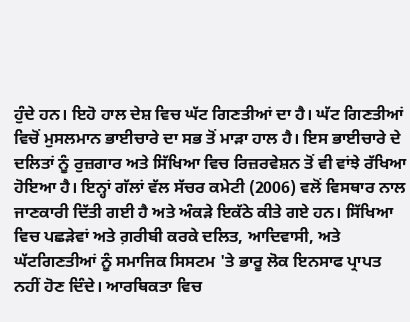ਹੁੰਦੇ ਹਨ। ਇਹੋ ਹਾਲ ਦੇਸ਼ ਵਿਚ ਘੱਟ ਗਿਣਤੀਆਂ ਦਾ ਹੈ। ਘੱਟ ਗਿਣਤੀਆਂ ਵਿਚੋਂ ਮੁਸਲਮਾਨ ਭਾਈਚਾਰੇ ਦਾ ਸਭ ਤੋਂ ਮਾੜਾ ਹਾਲ ਹੈ। ਇਸ ਭਾਈਚਾਰੇ ਦੇ ਦਲਿਤਾਂ ਨੂੰ ਰੁਜ਼ਗਾਰ ਅਤੇ ਸਿੱਖਿਆ ਵਿਚ ਰਿਜ਼ਰਵੇਸ਼ਨ ਤੋਂ ਵੀ ਵਾਂਝੇ ਰੱਖਿਆ ਹੋਇਆ ਹੈ। ਇਨ੍ਹਾਂ ਗੱਲਾਂ ਵੱਲ ਸੱਚਰ ਕਮੇਟੀ (2006) ਵਲੋਂ ਵਿਸਥਾਰ ਨਾਲ ਜਾਣਕਾਰੀ ਦਿੱਤੀ ਗਈ ਹੈ ਅਤੇ ਅੰਕੜੇ ਇਕੱਠੇ ਕੀਤੇ ਗਏ ਹਨ। ਸਿੱਖਿਆ ਵਿਚ ਪਛੜੇਵਾਂ ਅਤੇ ਗ਼ਰੀਬੀ ਕਰਕੇ ਦਲਿਤ, ਆਦਿਵਾਸੀ, ਅਤੇ ਘੱਟਗਿਣਤੀਆਂ ਨੂੰ ਸਮਾਜਿਕ ਸਿਸਟਮ 'ਤੇ ਭਾਰੂ ਲੋਕ ਇਨਸਾਫ ਪ੍ਰਾਪਤ ਨਹੀਂ ਹੋਣ ਦਿੰਦੇ। ਆਰਥਿਕਤਾ ਵਿਚ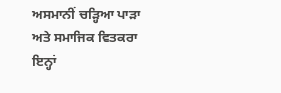ਅਸਮਾਨੀਂ ਚੜ੍ਹਿਆ ਪਾੜਾ ਅਤੇ ਸਮਾਜਿਕ ਵਿਤਕਰਾ ਇਨ੍ਹਾਂ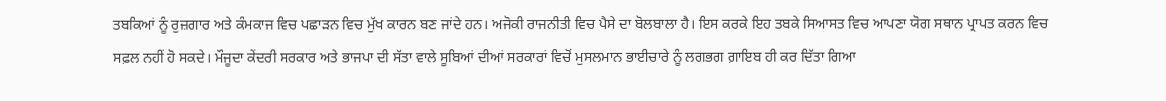ਤਬਕਿਆਂ ਨੂੰ ਰੁਜ਼ਗਾਰ ਅਤੇ ਕੰਮਕਾਜ ਵਿਚ ਪਛਾੜਨ ਵਿਚ ਮੁੱਖ ਕਾਰਨ ਬਣ ਜਾਂਦੇ ਹਨ। ਅਜੋਕੀ ਰਾਜਨੀਤੀ ਵਿਚ ਪੈਸੇ ਦਾ ਬੋਲਬਾਲਾ ਹੈ। ਇਸ ਕਰਕੇ ਇਹ ਤਬਕੇ ਸਿਆਸਤ ਵਿਚ ਆਪਣਾ ਯੋਗ ਸਥਾਨ ਪ੍ਰਾਪਤ ਕਰਨ ਵਿਚ ਸਫ਼ਲ ਨਹੀਂ ਹੋ ਸਕਦੇ। ਮੌਜੂਦਾ ਕੇਂਦਰੀ ਸਰਕਾਰ ਅਤੇ ਭਾਜਪਾ ਦੀ ਸੱਤਾ ਵਾਲੇ ਸੂਬਿਆਂ ਦੀਆਂ ਸਰਕਾਰਾਂ ਵਿਚੋਂ ਮੁਸਲਮਾਨ ਭਾਈਚਾਰੇ ਨੂੰ ਲਗਭਗ ਗ਼ਾਇਬ ਹੀ ਕਰ ਦਿੱਤਾ ਗਿਆ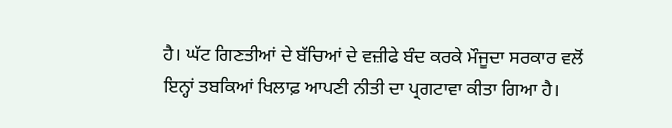ਹੈ। ਘੱਟ ਗਿਣਤੀਆਂ ਦੇ ਬੱਚਿਆਂ ਦੇ ਵਜ਼ੀਫੇ ਬੰਦ ਕਰਕੇ ਮੌਜੂਦਾ ਸਰਕਾਰ ਵਲੋਂ ਇਨ੍ਹਾਂ ਤਬਕਿਆਂ ਖਿਲਾਫ਼ ਆਪਣੀ ਨੀਤੀ ਦਾ ਪ੍ਰਗਟਾਵਾ ਕੀਤਾ ਗਿਆ ਹੈ।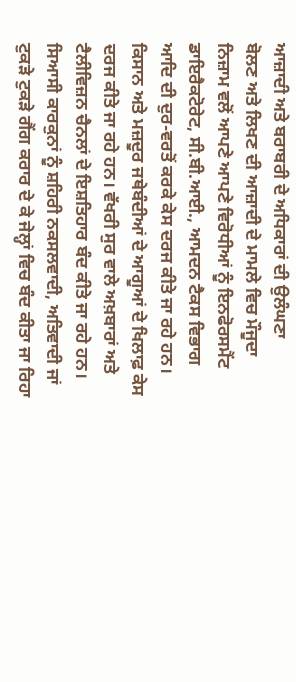ਆਜ਼ਾਦੀ ਅਤੇ ਬਰਾਬਰੀ ਦੇ ਅਧਿਕਾਰਾਂ ਦੀ ਉਲੰਘਣਾ
ਬੋਲਣ ਅਤੇ ਲਿਖਣ ਦੀ ਆਜ਼ਾਦੀ ਦੇ ਮਾਮਲੇ ਵਿਚ ਮੌਜੂਦਾ ਨਿਜ਼ਾਮ ਵਲੋਂ ਆਪਣੇ ਆਪਣੇ ਵਿਰੋਧੀਆਂ ਨੂੰ ਇਨਫੋਰਸਮੈਂਟ ਡਾਇਰੈਕਟੋਰੇਟ, ਸੀ.ਬੀ.ਆਈ., ਆਮਦਨ ਟੈਕਸ ਵਿਭਾਗ ਆਦਿ ਦੀ ਦੁਰ-ਵਰਤੋਂ ਕਰਕੇ ਕੇਸ ਦਰਜ ਕੀਤੇ ਜਾ ਰਹੇ ਹਨ। ਕਿਸਾਨ ਅਤੇ ਮਜ਼ਦੂਰ ਜਥੇਬੰਦੀਆਂ ਦੇ ਆਗੂਆਂ ਦੇ ਖਿਲਾਫ਼ ਕੇਸ ਦਰਜ ਕੀਤੇ ਜਾ ਰਹੇ ਹਨ। ਵੱਖਰੀ ਸੁਰ ਵਾਲੇ ਅਖ਼ਬਾਰਾਂ ਅਤੇ ਟੈਲੀਵਿਜ਼ਨ ਚੈਨਲਾਂ ਦੇ ਇਸ਼ਤਿਹਾਰ ਬੰਦ ਕੀਤੇ ਜਾ ਰਹੇ ਹਨ। ਸਿਆਸੀ ਕਾਰਕੁਨਾਂ ਨੂੰ ਸ਼ਹਿਰੀ ਨਕਸਲਵਾਦੀ, ਅਤਿਵਾਦੀ ਜਾਂ ਟੁਕੜੇ ਟੁਕੜੇ ਗੈਂਗ ਕਰਾਰ ਦੇ ਕੇ ਜੇਲ੍ਹਾਂ ਵਿਚ ਬੰਦ ਕੀਤਾ ਜਾ ਰਿਹਾ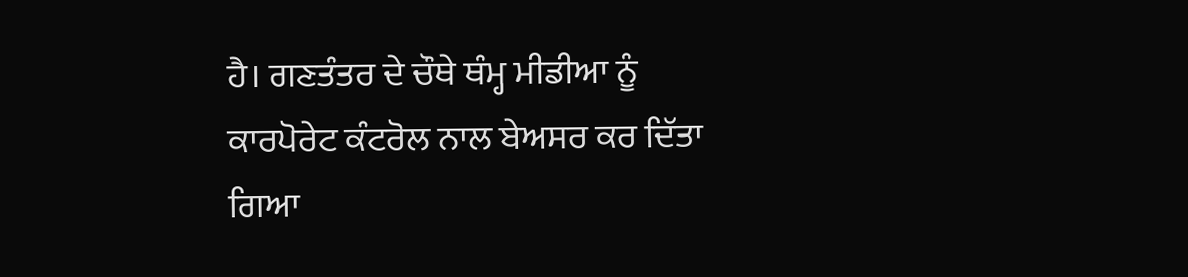ਹੈ। ਗਣਤੰਤਰ ਦੇ ਚੌਥੇ ਥੰਮ੍ਹ ਮੀਡੀਆ ਨੂੰ ਕਾਰਪੋਰੇਟ ਕੰਟਰੋਲ ਨਾਲ ਬੇਅਸਰ ਕਰ ਦਿੱਤਾ ਗਿਆ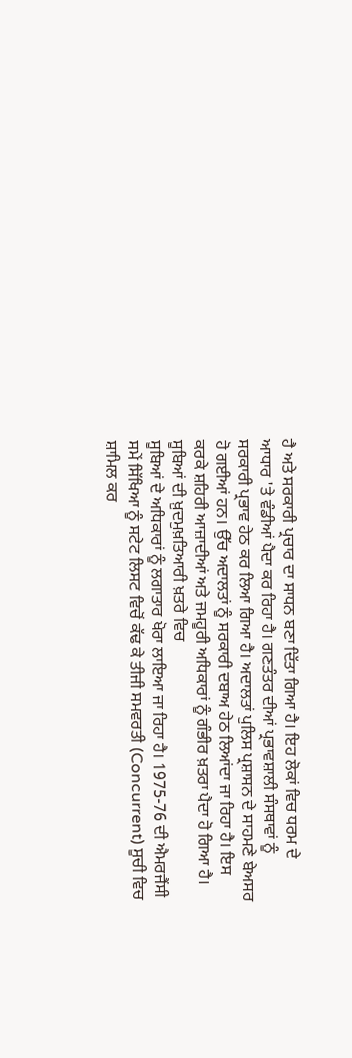ਹੈ ਅਤੇ ਸਰਕਾਰੀ ਪ੍ਰਚਾਰ ਦਾ ਸਾਧਨ ਬਣਾ ਦਿੱਤਾ ਗਿਆ ਹੈ। ਇਹ ਲੋਕਾਂ ਵਿਚ ਧਰਮ ਦੇ ਆਧਾਰ 'ਤੇ ਵੰਡੀਆਂ ਪੈਦਾ ਕਰ ਰਿਹਾ ਹੈ। ਗਣਤੰਤਰ ਦੀਆਂ ਪ੍ਰਭਾਵਸ਼ਾਲੀ ਸੰਸਥਾਵਾਂ ਨੂੰ ਸਰਕਾਰੀ ਪ੍ਰਭਾਵ ਹੇਠ ਕਰ ਲਿਆ ਗਿਆ ਹੈ। ਅਦਾਲਤਾਂ ਪੁਲਿਸ ਪ੍ਰਸ਼ਾਸਨ ਦੇ ਸਾਹਮਣੇ ਬੇਅਸਰ ਹੋ ਗਈਆਂ ਹਨ। ਉੱਚ ਅਦਾਲਤਾਂ ਨੂੰ ਸਰਕਾਰੀ ਦਬਾਅ ਹੇਠ ਲਿਆਂਦਾ ਜਾ ਰਿਹਾ ਹੈ। ਇਸ ਕਰਕੇ ਸ਼ਹਿਰੀ ਆਜ਼ਾਦੀਆਂ ਅਤੇ ਜਮਹੂਰੀ ਅਧਿਕਾਰਾਂ ਨੂੰ ਗੰਭੀਰ ਖ਼ਤਰਾ ਪੈਦਾ ਹੋ ਗਿਆ ਹੈ।
ਸੂਬਿਆਂ ਦੀ ਖ਼ੁਦਮੁਖ਼ਤਿਆਰੀ ਖ਼ਤਰੇ ਵਿਚ
ਸੂਬਿਆਂ ਦੇ ਅਧਿਕਾਰਾਂ ਨੂੰ ਲਗਾਤਾਰ ਖੋਰਾ ਲਾਇਆ ਜਾ ਰਿਹਾ ਹੈ। 1975-76 ਦੀ ਐਮਰਜੈਂਸੀ ਸਮੇਂ ਸਿੱਖਿਆ ਨੂੰ ਸਟੇਟ ਲਿਸਟ ਵਿਚੋਂ ਕੱਢ ਕੇ ਤੀਜੀ ਸਮਵਰਤੀ (Concurrent) ਸੂਚੀ ਵਿਚ ਸ਼ਾਮਿਲ ਕਰ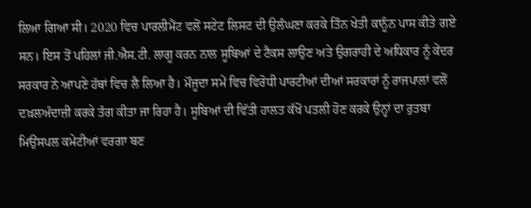ਲਿਆ ਗਿਆ ਸੀ। 2020 ਵਿਚ ਪਾਰਲੀਮੈਂਟ ਵਲੋਂ ਸਟੇਟ ਲਿਸਟ ਦੀ ਉਲੰਘਣਾ ਕਰਕੇ ਤਿੰਨ ਖੇਤੀ ਕਾਨੂੰਨ ਪਾਸ ਕੀਤੇ ਗਏ ਸਨ। ਇਸ ਤੋਂ ਪਹਿਲਾਂ ਜੀ.ਐਸ.ਟੀ. ਲਾਗੂ ਕਰਨ ਨਾਲ ਸੂਬਿਆਂ ਦੇ ਟੈਕਸ ਲਾਉਣ ਅਤੇ ਉਗਰਾਹੀ ਦੇ ਅਧਿਕਾਰ ਨੂੰ ਕੇਂਦਰ ਸਰਕਾਰ ਨੇ ਆਪਣੇ ਹੱਥਾਂ ਵਿਚ ਲੈ ਲਿਆ ਹੈ। ਮੌਜੂਦਾ ਸਮੇਂ ਵਿਚ ਵਿਰੋਧੀ ਪਾਰਟੀਆਂ ਦੀਆਂ ਸਰਕਾਰਾਂ ਨੂੰ ਰਾਜਪਾਲਾਂ ਵਲੋਂ ਦਖ਼ਲਅੰਦਾਜ਼ੀ ਕਰਕੇ ਤੰਗ ਕੀਤਾ ਜਾ ਰਿਹਾ ਹੈ। ਸੂਬਿਆਂ ਦੀ ਵਿੱਤੀ ਹਾਲਤ ਕੱਖੋਂ ਪਤਲੀ ਹੋਣ ਕਰਕੇ ਉਨ੍ਹਾਂ ਦਾ ਰੁਤਬਾ ਮਿਉਂਸਪਲ ਕਮੇਟੀਆਂ ਵਰਗਾ ਬਣ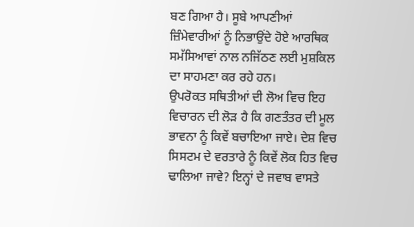ਬਣ ਗਿਆ ਹੈ। ਸੂਬੇ ਆਪਣੀਆਂ ਜ਼ਿੰਮੇਵਾਰੀਆਂ ਨੂੰ ਨਿਭਾਉਂਦੇ ਹੋਏ ਆਰਥਿਕ ਸਮੱਸਿਆਵਾਂ ਨਾਲ ਨਜਿੱਠਣ ਲਈ ਮੁਸ਼ਕਿਲ ਦਾ ਸਾਹਮਣਾ ਕਰ ਰਹੇ ਹਨ।
ਉਪਰੋਕਤ ਸਥਿਤੀਆਂ ਦੀ ਲੋਅ ਵਿਚ ਇਹ ਵਿਚਾਰਨ ਦੀ ਲੋੜ ਹੈ ਕਿ ਗਣਤੰਤਰ ਦੀ ਮੂਲ ਭਾਵਨਾ ਨੂੰ ਕਿਵੇਂ ਬਚਾਇਆ ਜਾਏ। ਦੇਸ਼ ਵਿਚ ਸਿਸਟਮ ਦੇ ਵਰਤਾਰੇ ਨੂੰ ਕਿਵੇਂ ਲੋਕ ਹਿਤ ਵਿਚ ਢਾਲਿਆ ਜਾਵੇ? ਇਨ੍ਹਾਂ ਦੇ ਜਵਾਬ ਵਾਸਤੇ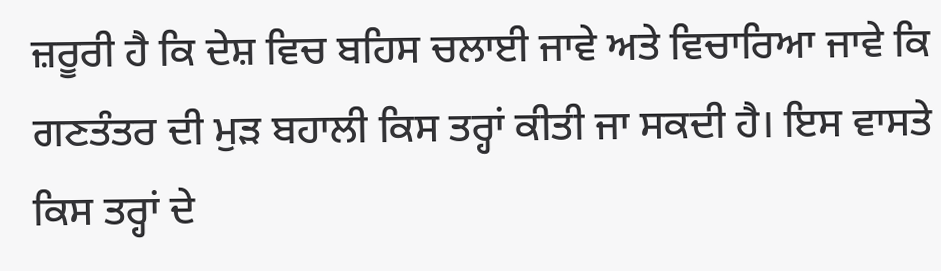ਜ਼ਰੂਰੀ ਹੈ ਕਿ ਦੇਸ਼ ਵਿਚ ਬਹਿਸ ਚਲਾਈ ਜਾਵੇ ਅਤੇ ਵਿਚਾਰਿਆ ਜਾਵੇ ਕਿ ਗਣਤੰਤਰ ਦੀ ਮੁੜ ਬਹਾਲੀ ਕਿਸ ਤਰ੍ਹਾਂ ਕੀਤੀ ਜਾ ਸਕਦੀ ਹੈ। ਇਸ ਵਾਸਤੇ ਕਿਸ ਤਰ੍ਹਾਂ ਦੇ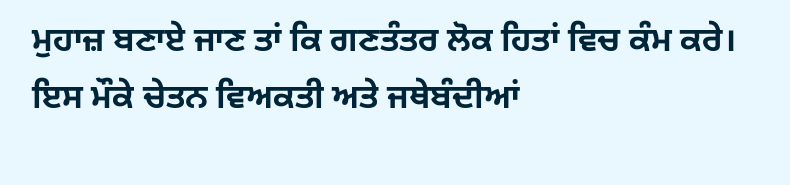ਮੁਹਾਜ਼ ਬਣਾਏ ਜਾਣ ਤਾਂ ਕਿ ਗਣਤੰਤਰ ਲੋਕ ਹਿਤਾਂ ਵਿਚ ਕੰਮ ਕਰੇ। ਇਸ ਮੌਕੇ ਚੇਤਨ ਵਿਅਕਤੀ ਅਤੇ ਜਥੇਬੰਦੀਆਂ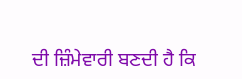ਦੀ ਜ਼ਿੰਮੇਵਾਰੀ ਬਣਦੀ ਹੈ ਕਿ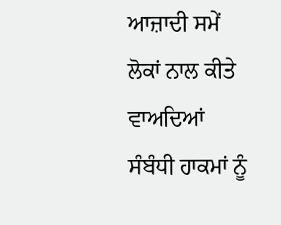ਆਜ਼ਾਦੀ ਸਮੇਂ ਲੋਕਾਂ ਨਾਲ ਕੀਤੇ ਵਾਅਦਿਆਂ ਸੰਬੰਧੀ ਹਾਕਮਾਂ ਨੂੰ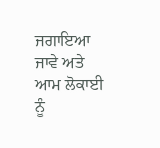ਜਗਾਇਆ ਜਾਵੇ ਅਤੇ ਆਮ ਲੋਕਾਈ ਨੂੰ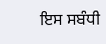ਇਸ ਸਬੰਧੀ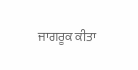ਜਾਗਰੂਕ ਕੀਤਾ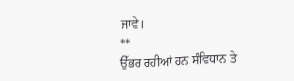ਜਾਵੇ।
**
ਉੱਭਰ ਰਹੀਆਂ ਹਨ ਸੰਵਿਧਾਨ ਤੇ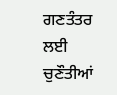ਗਣਤੰਤਰ ਲਈ ਚੁਣੌਤੀਆਂ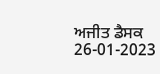ਅਜੀਤ ਡੈਸਕ
26-01-2023